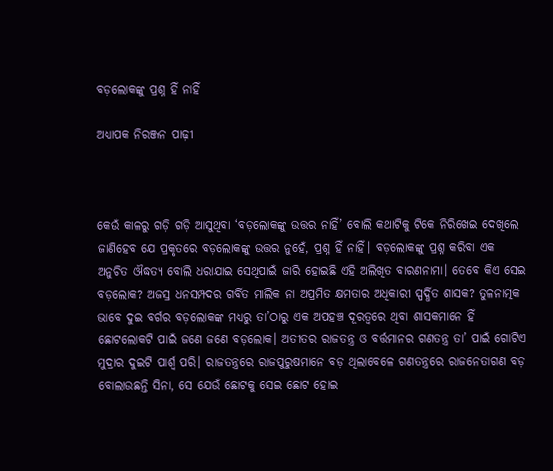ବଡ଼ଲୋକଙ୍କୁ ପ୍ରଶ୍ନ ହିଁ ନାହିଁ

ଅଧ୍ୟାପକ ନିରଞ୍ଜନ ପାଢ଼ୀ



କେଉଁ କାଳରୁ ଗଡ଼ି ଗଡ଼ି ଆସୁଥିବା ‘ବଡ଼ଲୋକଙ୍କୁ ଉତ୍ତର ନାହିଁ’ ବୋଲି କଥାଟିକୁ ଟିକେ ନିରିଖେଇ ଦେଖିଲେ ଜାଣିହେବ ଯେ ପ୍ରକୃତରେ ବଡ଼ଲୋକଙ୍କୁ ଉତ୍ତର ନୁହେଁ, ପ୍ରଶ୍ନ ହିଁ ନାହିଁ। ବଡ଼ଲୋକଙ୍କୁ ପ୍ରଶ୍ନ କରିବା ଏକ ଅନୁଚିତ ଔଦ୍ଧତ୍ୟ ବୋଲି ଧରାଯାଇ ସେଥିପାଇଁ ଜାରି ହୋଇଛି ଏହି ଅଲିଖିତ ବାରଣନାମା। ତେବେ କିଏ ସେଇ ବଡ଼ଲୋକ? ଅଜସ୍ର ଧନସମ୍ପଦର ଗର୍ବିତ ମାଲିକ ନା ଅପ୍ରମିତ କ୍ଷମତାର ଅଧିକାରୀ ସ୍ପର୍ଦ୍ଧିତ ଶାସକ? ତୁଳନାତ୍ମକ ଭାବେ ଦୁଇ ବର୍ଗର ବଡ଼ଲୋକଙ୍କ ମଧ୍ୟରୁ ତା’ଠାରୁ ଏକ ଅପହଞ୍ଚ ଦୂରତ୍ୱରେ ଥିବା ଶାସକମାନେ ହିଁ ଛୋଟଲୋକଟି ପାଇଁ ଜଣେ ଜଣେ ବଡ଼ଲୋକ। ଅତୀତର ରାଜତନ୍ତ୍ର ଓ ବର୍ତ୍ତମାନର ଗଣତନ୍ତ୍ର ତା’ ପାଇଁ ଗୋଟିଏ ମୁଦ୍ରାର ଦୁଇଟି ପାର୍ଶ୍ୱ ପରି। ରାଜତନ୍ତ୍ରରେ ରାଜପୁରୁଷମାନେ ବଡ଼ ଥିଲାବେଳେ ଗଣତନ୍ତ୍ରରେ ରାଜନେତାଗଣ ବଡ଼ ବୋଲାଉଛନ୍ତି ସିନା, ସେ ଯେଉଁ ଛୋଟକୁ ସେଇ ଛୋଟ ହୋଇ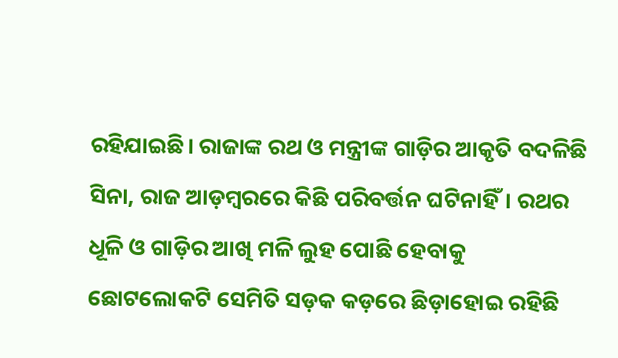ରହିଯାଇଛି। ରାଜାଙ୍କ ରଥ ଓ ମନ୍ତ୍ରୀଙ୍କ ଗାଡ଼ିର ଆକୃତି ବଦଳିଛି ସିନା, ରାଜ ଆଡ଼ମ୍ବରରେ କିଛି ପରିବର୍ତ୍ତନ ଘଟିନାହିଁ। ରଥର ଧୂଳି ଓ ଗାଡ଼ିର ଆଖି ମଳି ଲୁହ ପୋଛି ହେବାକୁ ଛୋଟଲୋକଟି ସେମିତି ସଡ଼କ କଡ଼ରେ ଛିଡ଼ାହୋଇ ରହିଛି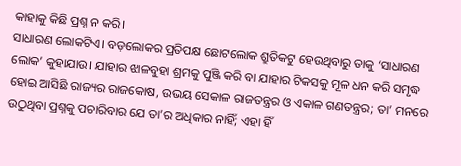କାହାକୁ କିଛି ପ୍ରଶ୍ନ ନ କରି।
ସାଧାରଣ ଲୋକଟିଏ। ବଡ଼ଲୋକର ପ୍ରତିପକ୍ଷ ଛୋଟଲୋକ ଶ୍ରୁତିକଟୁ ହେଉଥିବାରୁ ତାକୁ ‘ସାଧାରଣ ଲୋକ’ କୁହାଯାଉ। ଯାହାର ଝାଳବୁହା ଶ୍ରମକୁ ପୁଞ୍ଜି କରି ବା ଯାହାର ଟିକସକୁ ମୂଳ ଧନ କରି ସମୃଦ୍ଧ ହୋଇ ଆସିଛି ରାଜ୍ୟର ରାଜକୋଷ, ଉଭୟ ସେକାଳ ରାଜତନ୍ତ୍ରର ଓ ଏକାଳ ଗଣତନ୍ତ୍ରର; ତା’ ମନରେ ଉଠୁଥିବା ପ୍ରଶ୍ନକୁ ପଚାରିବାର ଯେ ତା’ର ଅଧିକାର ନାହିଁ; ଏହା ହିଁ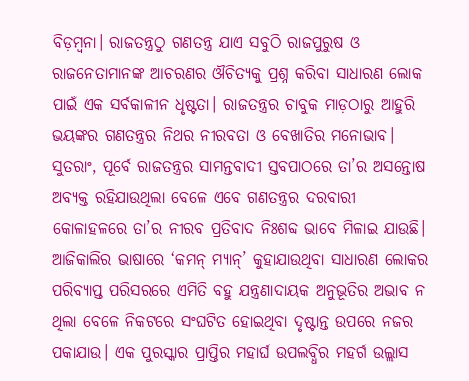ବିଡ଼ମ୍ବନା। ରାଜତନ୍ତ୍ରଠୁ ଗଣତନ୍ତ୍ର ଯାଏ ସବୁଠି ରାଜପୁରୁଷ ଓ ରାଜନେତାମାନଙ୍କ ଆଚରଣର ଔଚିତ୍ୟକୁ ପ୍ରଶ୍ନ କରିବା ସାଧାରଣ ଲୋକ ପାଇଁ ଏକ ସର୍ବକାଳୀନ ଧୃଷ୍ଟତା। ରାଜତନ୍ତ୍ରର ଚାବୁକ ମାଡ଼ଠାରୁ ଆହୁରି ଭୟଙ୍କର ଗଣତନ୍ତ୍ରର ନିଥର ନୀରବତା ଓ ବେଖାତିର ମନୋଭାବ। ସୁତରାଂ, ପୂର୍ବେ ରାଜତନ୍ତ୍ରର ସାମନ୍ତବାଦୀ ସ୍ତବପାଠରେ ତା’ର ଅସନ୍ତୋଷ ଅବ୍ୟକ୍ତ ରହିଯାଉଥିଲା ବେଳେ ଏବେ ଗଣତନ୍ତ୍ରର ଦରବାରୀ କୋଳାହଳରେ ତା’ର ନୀରବ ପ୍ରତିବାଦ ନିଃଶବ୍ଦ ଭାବେ ମିଳାଇ ଯାଉଛି।
ଆଜିକାଲିର ଭାଷାରେ ‘କମନ୍‌ ମ୍ୟାନ୍‌’ କୁହାଯାଉଥିବା ସାଧାରଣ ଲୋକର ପରିବ୍ୟାପ୍ତ ପରିସରରେ ଏମିତି ବହୁ ଯନ୍ତ୍ରଣାଦାୟକ ଅନୁଭୂତିର ଅଭାବ ନ ଥିଲା ବେଳେ ନିକଟରେ ସଂଘଟିତ ହୋଇଥିବା ଦୃଷ୍ଟାନ୍ତ ଉପରେ ନଜର ପକାଯାଉ। ଏକ ପୁରସ୍କାର ପ୍ରାପ୍ତିର ମହାର୍ଘ ଉପଲବ୍ଧିର ମହର୍ଗ ଉଲ୍ଲାସ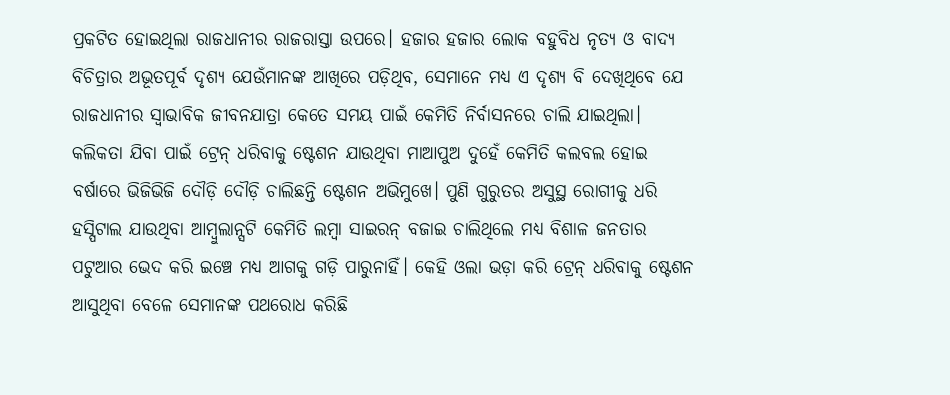ପ୍ରକଟିତ ହୋଇଥିଲା ରାଜଧାନୀର ରାଜରାସ୍ତା ଉପରେ। ହଜାର ହଜାର ଲୋକ ବହୁବିଧ ନୃତ୍ୟ ଓ ବାଦ୍ୟ ବିଚିତ୍ରାର ଅଭୂତପୂର୍ବ ଦୃଶ୍ୟ ଯେଉଁମାନଙ୍କ ଆଖିରେ ପଡ଼ିଥିବ, ସେମାନେ ମଧ୍ୟ ଏ ଦୃଶ୍ୟ ବି ଦେଖିଥିବେ ଯେ ରାଜଧାନୀର ସ୍ବାଭାବିକ ଜୀବନଯାତ୍ରା କେତେ ସମୟ ପାଇଁ କେମିତି ନିର୍ବାସନରେ ଚାଲି ଯାଇଥିଲା। କଲିକତା ଯିବା ପାଇଁ ଟ୍ରେନ୍‌ ଧରିବାକୁ ଷ୍ଟେଶନ ଯାଉଥିବା ମାଆପୁଅ ଦୁହେଁ କେମିତି କଲବଲ ହୋଇ ବର୍ଷାରେ ଭିଜିଭିଜି ଦୌଡ଼ି ଦୌଡ଼ି ଚାଲିଛନ୍ତି ଷ୍ଟେଶନ ଅଭିମୁଖେ। ପୁଣି ଗୁରୁତର ଅସୁସ୍ଥ ରୋଗୀକୁ ଧରି ହସ୍ପିଟାଲ ଯାଉଥିବା ଆମ୍ବୁଲାନ୍ସଟି କେମିତି ଲମ୍ବା ସାଇରନ୍‌ ବଜାଇ ଚାଲିଥିଲେ ମଧ୍ୟ ବିଶାଳ ଜନତାର ପଟୁଆର ଭେଦ କରି ଇଞ୍ଚେ ମଧ୍ୟ ଆଗକୁ ଗଡ଼ି ପାରୁନାହିଁ। କେହି ଓଲା ଭଡ଼ା କରି ଟ୍ରେନ୍‌ ଧରିବାକୁ ଷ୍ଟେଶନ ଆସୁଥିବା ବେଳେ ସେମାନଙ୍କ ପଥରୋଧ କରିଛି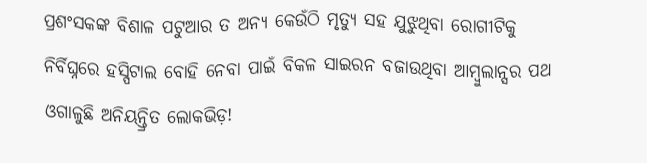ପ୍ରଶଂସକଙ୍କ ବିଶାଳ ପଟୁଆର ତ ଅନ୍ୟ କେଉଁଠି ମୃତ୍ୟୁ ସହ ଯୁଝୁଥିବା ରୋଗୀଟିକୁ ନିର୍ବିଘ୍ନରେ ହସ୍ପିଟାଲ ବୋହି ନେବା ପାଇଁ ବିକଳ ସାଇରନ ବଜାଉଥିବା ଆମ୍ବୁଲାନ୍ସର ପଥ ଓଗାଳୁଛି ଅନିୟନ୍ତ୍ରିତ ଲୋକଭିଡ଼!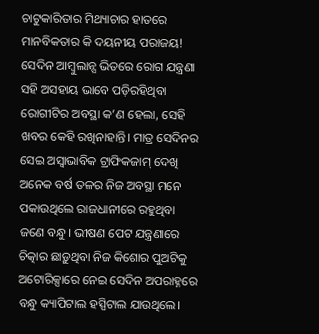ଚାଟୁକାରିତାର ମିଥ୍ୟାଚାର ହାତରେ ମାନବିକତାର କି ଦୟନୀୟ ପରାଜୟ!
ସେଦିନ ଆମ୍ବୁଲାନ୍ସ ଭିତରେ ରୋଗ ଯନ୍ତ୍ରଣା ସହି ଅସହାୟ ଭାବେ ପଡ଼ିରହିଥିବା ରୋଗୀଟିର ଅବସ୍ଥା କ’ଣ ହେଲା, ସେହି ଖବର କେହି ରଖିନାହାନ୍ତି। ମାତ୍ର ସେଦିନର ସେଇ ଅସ୍ବାଭାବିକ ଟ୍ରାଫିକଜାମ୍‌ ଦେଖି ଅନେକ ବର୍ଷ ତଳର ନିଜ ଅବସ୍ଥା ମନେ ପକାଉଥିଲେ ରାଜଧାନୀରେ ରହୁଥିବା ଜଣେ ବନ୍ଧୁ। ଭୀଷଣ ପେଟ ଯନ୍ତ୍ରଣାରେ ଚିତ୍କାର ଛାଡ଼ୁଥିବା ନିଜ କିଶୋର ପୁଅଟିକୁ ଅଟୋରିକ୍ସାରେ ନେଇ ସେଦିନ ଅପରାହ୍ନରେ ବନ୍ଧୁ କ୍ୟାପିଟାଲ ହସ୍ପିଟାଲ ଯାଉଥିଲେ।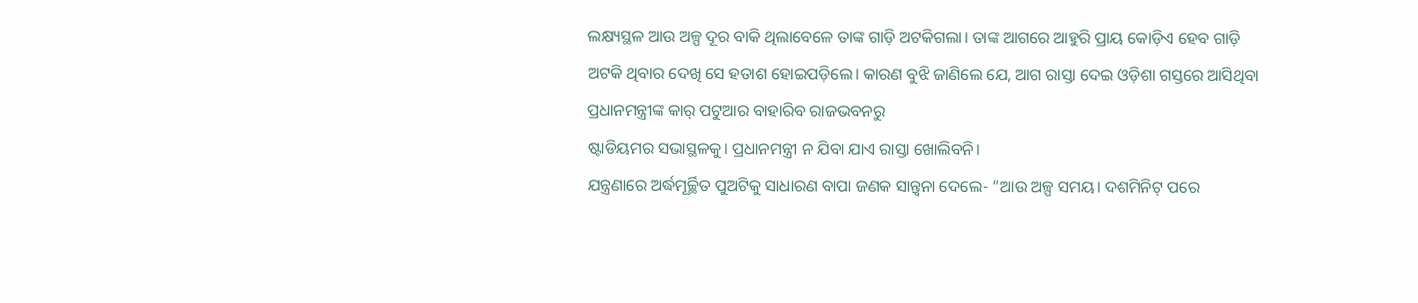ଲକ୍ଷ୍ୟସ୍ଥଳ ଆଉ ଅଳ୍ପ ଦୂର ବାକି ଥିଲାବେଳେ ତାଙ୍କ ଗାଡ଼ି ଅଟକିଗଲା। ତାଙ୍କ ଆଗରେ ଆହୁରି ପ୍ରାୟ କୋଡ଼ିଏ ହେବ ଗାଡ଼ି ଅଟକି ଥିବାର ଦେଖି ସେ ହତାଶ ହୋଇପଡ଼ିଲେ। କାରଣ ବୁଝି ଜାଣିଲେ ଯେ, ଆଗ ରାସ୍ତା ଦେଇ ଓଡ଼ିଶା ଗସ୍ତରେ ଆସିଥିବା ପ୍ରଧାନମନ୍ତ୍ରୀଙ୍କ କାର୍‌ ପଟୁଆର ବାହାରିବ ରାଜଭବନରୁ
ଷ୍ଟାଡିୟମର ସଭାସ୍ଥଳକୁ। ପ୍ରଧାନମନ୍ତ୍ରୀ ନ ଯିବା ଯାଏ ରାସ୍ତା ଖୋଲିବନି।
ଯନ୍ତ୍ରଣାରେ ଅର୍ଦ୍ଧମୂର୍ଚ୍ଛିତ ପୁଅଟିକୁ ସାଧାରଣ ବାପା ଜଣକ ସାନ୍ତ୍ୱନା ଦେଲେ- ”ଆଉ ଅଳ୍ପ ସମୟ। ଦଶମିନିଟ୍‌ ପରେ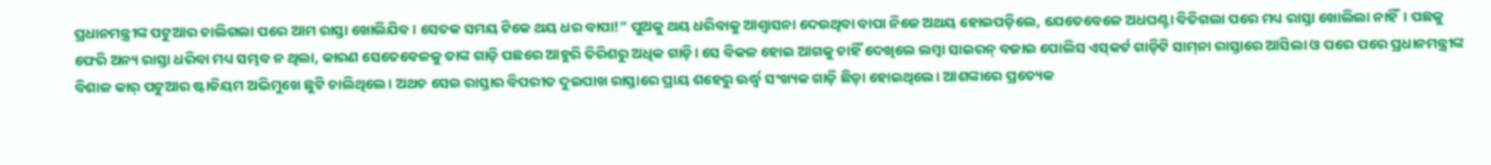ପ୍ରଧାନମନ୍ତ୍ରୀଙ୍କ ପଟୁଆର ଚାଲିଗଲା ପରେ ଆମ ରାସ୍ତା ଖୋଲିଯିବ। ସେତକ ସମୟ ଟିକେ ଥୟ ଧର ବାପା!“ ପୁଅକୁ ଥୟ ଧରିବାକୁ ଆଶ୍ୱାସନା ଦେଉଥିବା ବାପା ନିଜେ ଅଥୟ ହୋଇପଡ଼ିଲେ, ଯେତେବେଳେ ଅଧଘଣ୍ଟା ବିତିଗଲା ପରେ ମଧ୍ୟ ରାସ୍ତା ଖୋଲିଲା ନାହିଁ। ପଛକୁ ଫେରି ଅନ୍ୟ ରାସ୍ତା ଧରିବା ମଧ୍ୟ ସମ୍ଭବ ନ ଥିଲା, କାରଣ ସେତେବେଳକୁ ତାଙ୍କ ଗାଡ଼ି ପଛରେ ଆହୁରି ତିରିଶରୁ ଅଧିକ ଗାଡ଼ି। ସେ ବିକଳ ହୋଇ ଆଗକୁ ଚାହିଁ ଦେଖିଲେ ଲମ୍ବା ସାଇରନ୍‌ ବଜାଇ ପୋଲିସ ଏସ୍‌କର୍ଟ ଗାଡ଼ିଟି ସାମ୍‌ନା ରାସ୍ତାରେ ଆସିଲା ଓ ପରେ ପରେ ପ୍ରଧାନମନ୍ତ୍ରୀଙ୍କ ବିଶାଳ କାର୍‌ ପଟୁଆର ଷ୍ଟାଡିୟମ ଅଭିମୁଖେ ଛୁଟି ଚାଲିଥିଲେ। ଅଥଚ ସେଇ ରାସ୍ତାର ବିପରୀତ ଦୁଇପାଖ ରାସ୍ତାରେ ପ୍ରାୟ ଶହେରୁ ଊର୍ଦ୍ଧ୍ୱ ସଂଖ୍ୟକ ଗାଡ଼ି ଛିଡ଼ା ହୋଇଥିଲେ। ଆଶଙ୍କାରେ ପ୍ରତ୍ୟେକ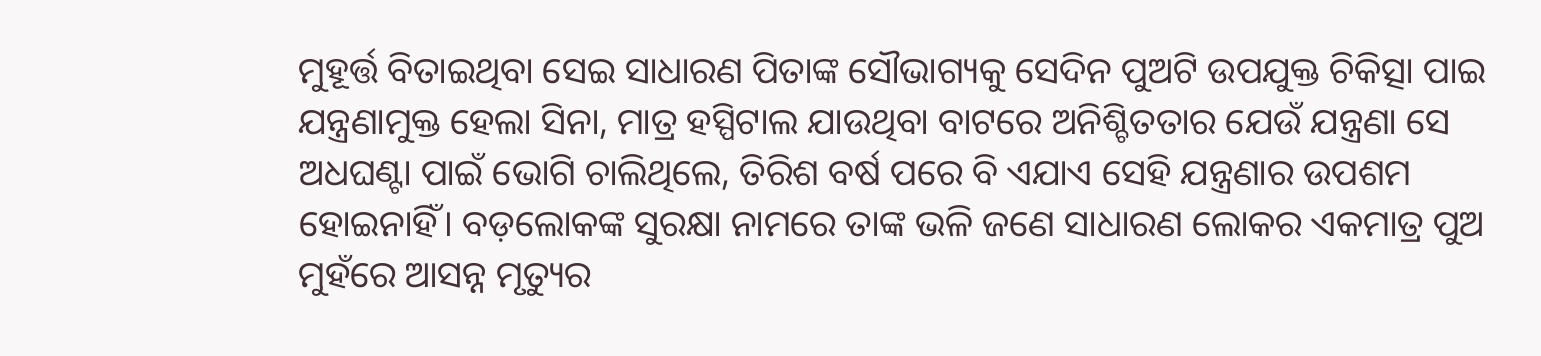ମୁହୂର୍ତ୍ତ ବିତାଇଥିବା ସେଇ ସାଧାରଣ ପିତାଙ୍କ ସୌଭାଗ୍ୟକୁ ସେଦିନ ପୁଅଟି ଉପଯୁକ୍ତ ଚିକିତ୍ସା ପାଇ ଯନ୍ତ୍ରଣାମୁକ୍ତ ହେଲା ସିନା, ମାତ୍ର ହସ୍ପିଟାଲ ଯାଉଥିବା ବାଟରେ ଅନିଶ୍ଚିତତାର ଯେଉଁ ଯନ୍ତ୍ରଣା ସେ ଅଧଘଣ୍ଟା ପାଇଁ ଭୋଗି ଚାଲିଥିଲେ, ତିରିଶ ବର୍ଷ ପରେ ବି ଏଯାଏ ସେହି ଯନ୍ତ୍ରଣାର ଉପଶମ ହୋଇନାହିଁ। ବଡ଼ଲୋକଙ୍କ ସୁରକ୍ଷା ନାମରେ ତାଙ୍କ ଭଳି ଜଣେ ସାଧାରଣ ଲୋକର ଏକମାତ୍ର ପୁଅ ମୁହଁରେ ଆସନ୍ନ ମୃତ୍ୟୁର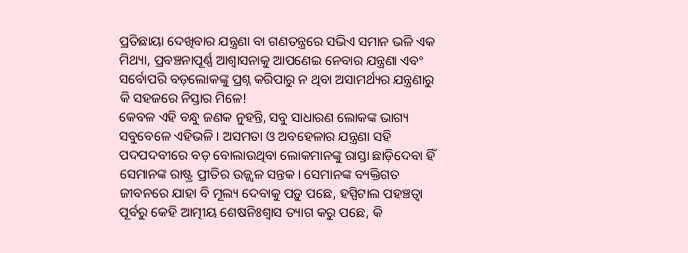ପ୍ରତିଛାୟା ଦେଖିବାର ଯନ୍ତ୍ରଣା ବା ଗଣତନ୍ତ୍ରରେ ସଭିଏ ସମାନ ଭଳି ଏକ ମିଥ୍ୟା, ପ୍ରବଞ୍ଚନାପୂର୍ଣ୍ଣ ଆଶ୍ୱାସନାକୁ ଆପଣେଇ ନେବାର ଯନ୍ତ୍ରଣା ଏବଂ ସର୍ବୋପରି ବଡ଼ଲୋକଙ୍କୁ ପ୍ରଶ୍ନ କରିପାରୁ ନ ଥିବା ଅସାମର୍ଥ୍ୟର ଯନ୍ତ୍ରଣାରୁ କି ସହଜରେ ନିସ୍ତାର ମିଳେ!
କେବଳ ଏହି ବନ୍ଧୁ ଜଣକ ନୁହନ୍ତି, ସବୁ ସାଧାରଣ ଲୋକଙ୍କ ଭାଗ୍ୟ ସବୁବେଳେ ଏହିଭଳି। ଅସମତା ଓ ଅବହେଳାର ଯନ୍ତ୍ରଣା ସହି ପଦପଦବୀରେ ବଡ଼ ବୋଲାଉଥିବା ଲୋକମାନଙ୍କୁ ରାସ୍ତା ଛାଡ଼ିଦେବା ହିଁ ସେମାନଙ୍କ ରାଷ୍ଟ୍ର ପ୍ରୀତିର ଉଜ୍ଜ୍ୱଳ ସନ୍ତକ। ସେମାନଙ୍କ ବ୍ୟକ୍ତିଗତ ଜୀବନରେ ଯାହା ବି ମୂଲ୍ୟ ଦେବାକୁ ପଡ଼ୁ ପଛେ, ହସ୍ପିଟାଲ ପହଞ୍ଚତ୍ବା ପୂର୍ବରୁ କେହି ଆତ୍ମୀୟ ଶେଷନିଃଶ୍ୱାସ ତ୍ୟାଗ କରୁ ପଛେ, କି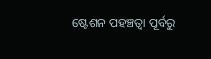ଷ୍ଟେଶନ ପହଞ୍ଚତ୍ବା ପୂର୍ବରୁ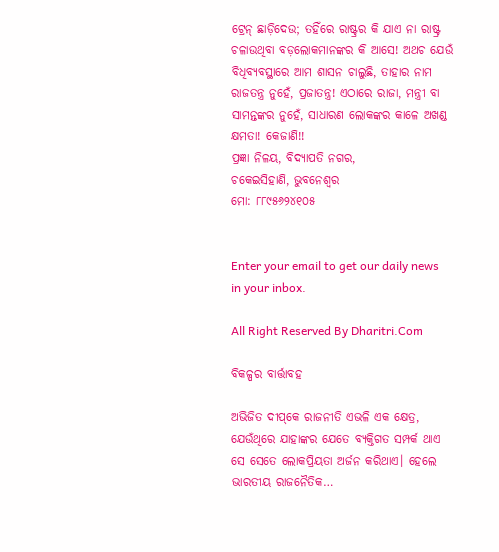ଟ୍ରେନ୍‌ ଛାଡ଼ିଦେଉ; ତହିଁରେ ରାଷ୍ଟ୍ରର କି ଯାଏ ନା ରାଷ୍ଟ୍ର ଚଳାଉଥିବା ବଡ଼ଲୋକମାନଙ୍କର କି ଆସେ! ଅଥଚ ଯେଉଁ ବିଧିବ୍ୟବସ୍ଥାରେ ଆମ ଶାସନ ଚାଲୁଛି, ତାହାର ନାମ ରାଜତନ୍ତ୍ର ନୁହେଁ, ପ୍ରଜାତନ୍ତ୍ର! ଏଠାରେ ରାଜା, ମନ୍ତ୍ରୀ ବା ସାମନ୍ତଙ୍କର ନୁହେଁ, ସାଧାରଣ ଲୋକଙ୍କର କାଳେ ଅଖଣ୍ଡ କ୍ଷମତା! କେଜାଣି!!
ପ୍ରଜ୍ଞା ନିଳୟ, ବିଦ୍ୟାପତି ନଗର,
ଚକେଇସିହାଣି, ଭୁବନେଶ୍ୱର
ମୋ: ୮୮୯୫୬୨୪୧୦୫


Enter your email to get our daily news in your inbox.

All Right Reserved By Dharitri.Com

ବିକଳ୍ପର ବାର୍ତ୍ତାବହ

ଅଭିଜିତ ଦୀପ୍‌କେ ରାଜନୀତି ଏଭଳି ଏକ କ୍ଷେତ୍ର, ଯେଉଁଥିରେ ଯାହାଙ୍କର ଯେତେ ବ୍ୟକ୍ତିଗତ ସମ୍ପର୍କ ଥାଏ ସେ ସେତେ ଲୋକପ୍ରିୟତା ଅର୍ଜନ କରିଥାଏ। ହେଲେ ଭାରତୀୟ ରାଜନୈତିକ…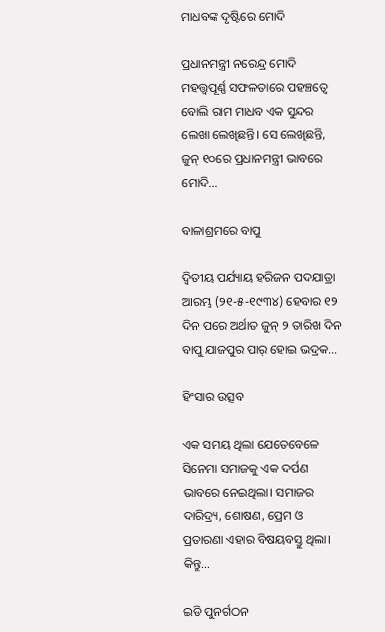ମାଧବଙ୍କ ଦୃଷ୍ଟିରେ ମୋଦି

ପ୍ରଧାନମନ୍ତ୍ରୀ ନରେନ୍ଦ୍ର ମୋଦି ମହତ୍ତ୍ୱପୂର୍ଣ୍ଣ ସଫଳତାରେ ପହଞ୍ଚତ୍ୱେ ବୋଲି ରାମ ମାଧବ ଏକ ସୁନ୍ଦର ଲେଖା ଲେଖିଛନ୍ତି। ସେ ଲେଖିଛନ୍ତି, ଜୁନ୍‌ ୧୦ରେ ପ୍ରଧାନମନ୍ତ୍ରୀ ଭାବରେ ମୋଦି…

ବାଳାଶ୍ରମରେ ବାପୁ

ଦ୍ବିତୀୟ ପର୍ଯ୍ୟାୟ ହରିଜନ ପଦଯାତ୍ରା ଆରମ୍ଭ (୨୧-୫-୧୯୩୪) ହେବାର ୧୨ ଦିନ ପରେ ଅର୍ଥାତ ଜୁନ୍‌ ୨ ତାରିଖ ଦିନ ବାପୁ ଯାଜପୁର ପାର୍‌ ହୋଇ ଭଦ୍ରକ…

ହିଂସାର ଉତ୍ସବ

ଏକ ସମୟ ଥିଲା ଯେତେବେଳେ ସିନେମା ସମାଜକୁ ଏକ ଦର୍ପଣ ଭାବରେ ନେଇଥିଲା। ସମାଜର ଦାରିଦ୍ର୍ୟ, ଶୋଷଣ, ପ୍ରେମ ଓ ପ୍ରତାରଣା ଏହାର ବିଷୟବସ୍ତୁ ଥିଲା। କିନ୍ତୁ…

ଇଡି ପୁନର୍ଗଠନ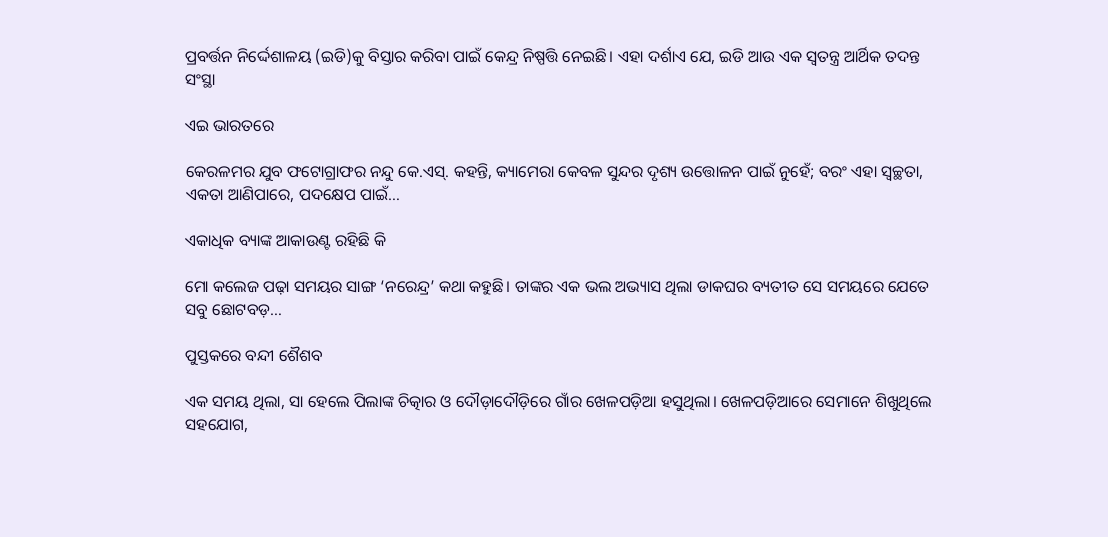ପ୍ରବର୍ତ୍ତନ ନିର୍ଦ୍ଦେଶାଳୟ (ଇଡି)କୁ ବିସ୍ତାର କରିବା ପାଇଁ କେନ୍ଦ୍ର ନିଷ୍ପତ୍ତି ନେଇଛି। ଏହା ଦର୍ଶାଏ ଯେ, ଇଡି ଆଉ ଏକ ସ୍ବତନ୍ତ୍ର ଆର୍ଥିକ ତଦନ୍ତ ସଂସ୍ଥା

ଏଇ ଭାରତରେ

କେରଳମର ଯୁବ ଫଟୋଗ୍ରାଫର ନନ୍ଦୁ କେ.ଏସ୍‌. କହନ୍ତି, କ୍ୟାମେରା କେବଳ ସୁନ୍ଦର ଦୃଶ୍ୟ ଉତ୍ତୋଳନ ପାଇଁ ନୁହେଁ; ବରଂ ଏହା ସ୍ବଚ୍ଛତା, ଏକତା ଆଣିପାରେ, ପଦକ୍ଷେପ ପାଇଁ…

ଏକାଧିକ ବ୍ୟାଙ୍କ ଆକାଉଣ୍ଟ ରହିଛି କି

ମୋ କଲେଜ ପଢ଼ା ସମୟର ସାଙ୍ଗ ‘ନରେନ୍ଦ୍ର’ କଥା କହୁଛି। ତାଙ୍କର ଏକ ଭଲ ଅଭ୍ୟାସ ଥିଲା ଡାକଘର ବ୍ୟତୀତ ସେ ସମୟରେ ଯେତେ ସବୁ ଛୋଟବଡ଼…

ପୁସ୍ତକରେ ବନ୍ଦୀ ଶୈଶବ

ଏକ ସମୟ ଥିଲା, ସା ହେଲେ ପିଲାଙ୍କ ଚିତ୍କାର ଓ ଦୌଡ଼ାଦୌଡ଼ିରେ ଗାଁର ଖେଳପଡ଼ିଆ ହସୁଥିଲା। ଖେଳପଡ଼ିଆରେ ସେମାନେ ଶିଖୁଥିଲେ ସହଯୋଗ,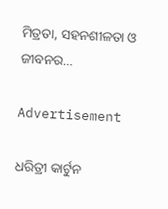ମିତ୍ରତା, ସହନଶୀଳତା ଓ ଜୀବନର…

Advertisement

ଧରିତ୍ରୀ କାର୍ଟୁନ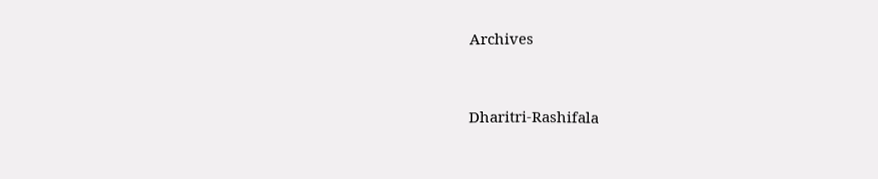Archives



Dharitri-Rashifala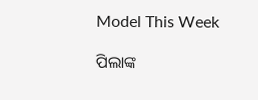Model This Week

ପିଲାଙ୍କ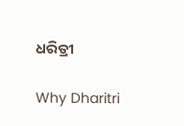ଧରିତ୍ରୀ

Why Dharitri